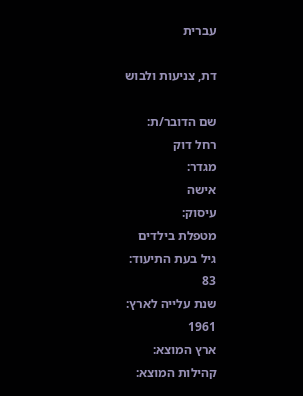עברית

דת, צניעות ולבוש

שם הדובר/ת:
רחל דוק
מגדר:
אישה
עיסוק:
מטפלת בילדים
גיל בעת התיעוד:
83
שנת עלייה לארץ:
1961
ארץ המוצא:
קהילות המוצא: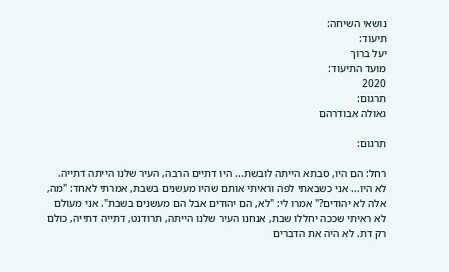נושאי השיחה:
תיעוד:
יעל ברוך
מועד התיעוד:
2020
תִרגום:
גאולה אבודרהם

תרגום:

רחל: הם היו, סבתא הייתה לובשת... היו דתיים הרבה, העיר שלנו הייתה דתייה. לא היו... אני כשבאתי לפה וראיתי אותם שהיו מעשנים בשבת, אמרתי לאחד: "מה, אלה לא יהודים?" אמרו לי: "לא, הם יהודים אבל הם מעשנים בשבת". אני מעולם לא ראיתי שככה יחללו שבת, אנחנו העיר שלנו הייתה, תרודנט, דתייה דתייה, כולם רק דת. לא היה את הדברים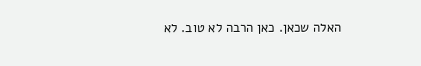האלה שכאן. כאן הרבה לא טוב. לא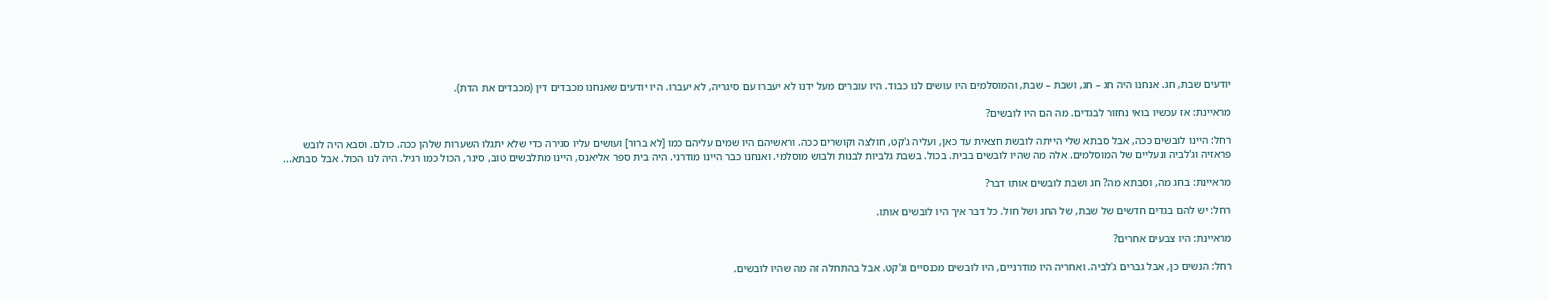יודעים שבת, חג. אנחנו היה חג – חג, ושבת – שבת, והמוסלמים היו עושים לנו כבוד. היו עוברים מעל ידנו לא יעברו עם סיגריה, לא יעברו. היו יודעים שאנחנו מכבדים דין (מכבדים את הדת).

מראיינת: אז עכשיו בואי נחזור לבגדים. מה הם היו לובשים?

רחל: היינו לובשים ככה, אבל סבתא שלי הייתה לובשת חצאית עד כאן, ועליה ג'קט, חולצה וקושרים ככה. וראשיהם היו שמים עליהם כמו [לא ברור] ועושים עליו סגירה כדי שלא יתגלו השערות שלהן ככה. כולם. וסבא היה לובש פראזיה וג'לביה ונעליים של המוסלמים. אלה מה שהיו לובשים בבית. בכול. בשבת גלביות לבנות ולבוש מוסלמי. ואנחנו כבר היינו מודרני. היה בית ספר אליאנס, היינו מתלבשים טוב, סינר, הכול כמו רגיל. היה לנו הכול. אבל סבתא...

מראיינת: בחג מה, וסבתא מה? חג ושבת לובשים אותו דבר?

רחל: יש להם בגדים חדשים של שבת, של החג ושל חול. כל דבר איך היו לובשים אותו.

מראיינת: היו צבעים אחרים?

רחל: הנשים כן, אבל גברים ג'לביה. ואחריה היו מודרניים, היו לובשים מכנסיים וג'קט. אבל בהתחלה זה מה שהיו לובשים.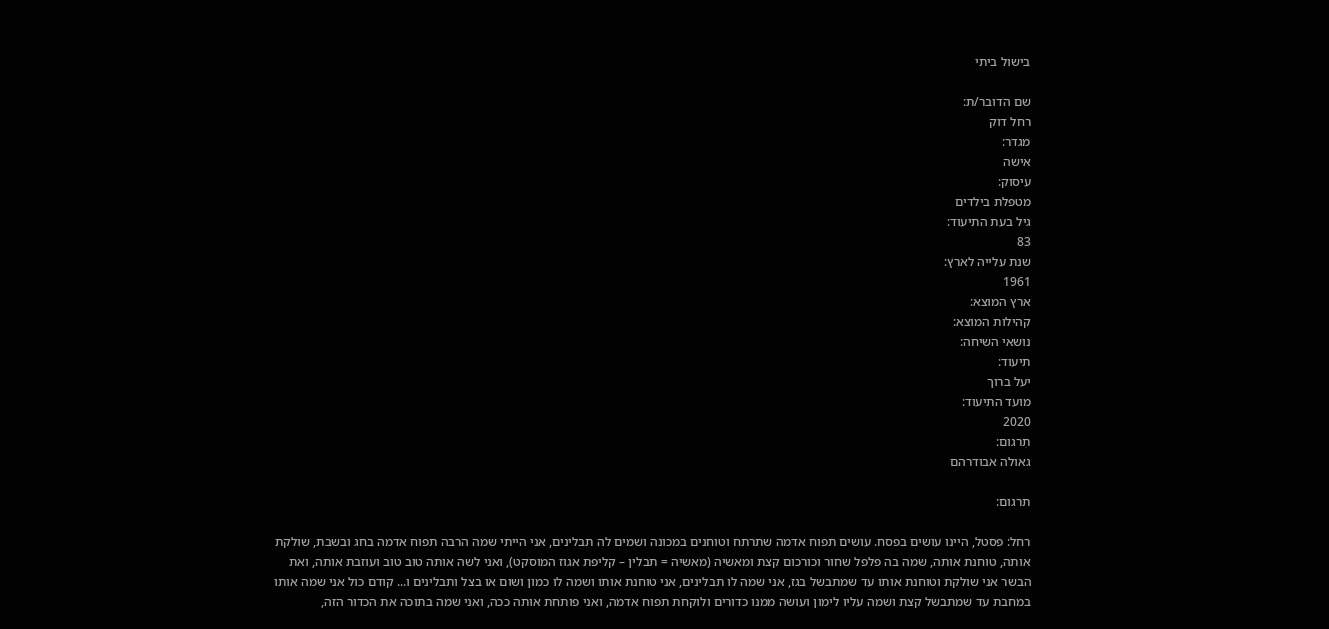בישול ביתי

שם הדובר/ת:
רחל דוק
מגדר:
אישה
עיסוק:
מטפלת בילדים
גיל בעת התיעוד:
83
שנת עלייה לארץ:
1961
ארץ המוצא:
קהילות המוצא:
נושאי השיחה:
תיעוד:
יעל ברוך
מועד התיעוד:
2020
תִרגום:
גאולה אבודרהם

תרגום:

רחל: פסטל, היינו עושים בפסח. עושים תפוח אדמה שתרתח וטוחנים במכונה ושמים לה תבלינים, אני הייתי שמה הרבה תפוח אדמה בחג ובשבת, שולקת אותה, טוחנת אותה, שמה בה פלפל שחור וכורכום קצת ומאשיה (מאשיה = תבלין – קליפת אגוז המוסקט), ואני לשה אותה טוב טוב ועוזבת אותה, ואת הבשר אני שולקת וטוחנת אותו עד שמתבשל בגז, אני שמה לו תבלינים, אני טוחנת אותו ושמה לו כמון ושום או בצל ותבלינים ו... קודם כול אני שמה אותו במחבת עד שמתבשל קצת ושמה עליו לימון ועושה ממנו כדורים ולוקחת תפוח אדמה, ואני פותחת אותה ככה, ואני שמה בתוכה את הכדור הזה,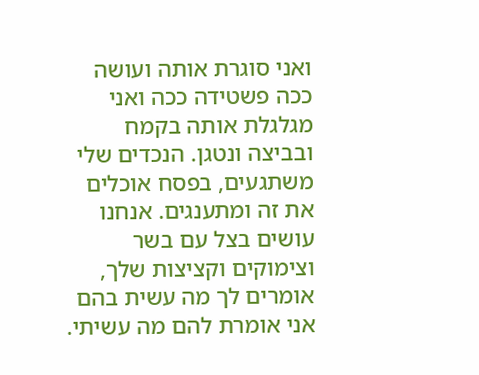ואני סוגרת אותה ועושה ככה פשטידה ככה ואני מגלגלת אותה בקמח ובביצה ונטגן. הנכדים שלי משתגעים, בפסח אוכלים את זה ומתענגים. אנחנו עושים בצל עם בשר וצימוקים וקציצות שלך, אומרים לך מה עשית בהם אני אומרת להם מה עשיתי.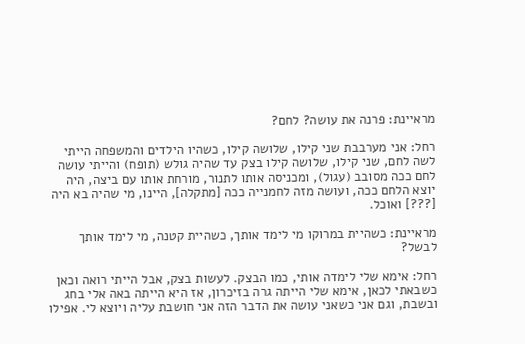מראיינת: פרנה את עושה? לחם?

רחל: אני מערבבת שני קילו, שלושה קילו, כשהיו הילדים והמשפחה הייתי לשה לחם, שני קילו, שלושה קילו בצק עד שהיה גולש (תופח) והייתי עושה לחם ככה מסובב (עגול), ומכניסה אותו לתנור, מורחת אותו עם ביצה, היה יוצא הלחם ככה, ועושה מזה לחמנייה ככה [מתקלה], היינו, מי שהיה בא היה [???] ואוכל.

מראיינת: כשהיית במרוקו מי לימד אותך, כשהיית קטנה, מי לימד אותך לבשל?

רחל: אימא שלי לימדה אותי, כמו הבצק. לעשות בצק, אבל הייתי רואה וכאן כשבאתי לכאן, אימא שלי הייתה גרה בזיכרון, אז היא הייתה באה אלי בחג ובשבת, וגם אני כשאני עושה את הדבר הזה אני חושבת עליה ויוצא לי. אפילו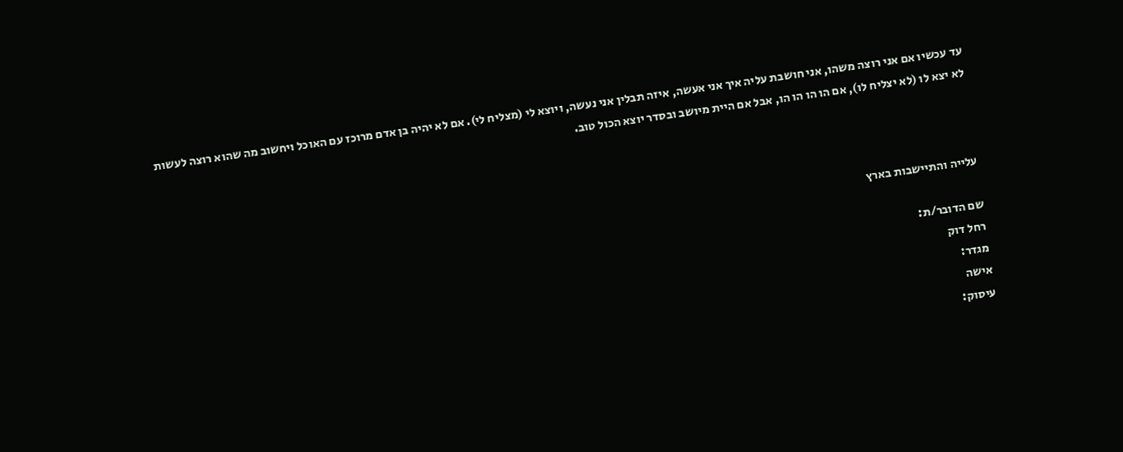עד עכשיו אם אני רוצה משהו, אני חושבת עליה איך אני אעשה, איזה תבלין אני נעשה, ויוצא לי (מצליח לי). אם לא יהיה בן אדם מרוכז עם האוכל ויחשוב מה שהוא רוצה לעשות לא יצא לו (לא יצליח לו), אם הו הו הו הו, אבל אם היית מיושב ובסדר יוצא הכול טוב.



עלייה והתיישבות בארץ

שם הדובר/ת:
רחל דוק
מגדר:
אישה
עיסוק: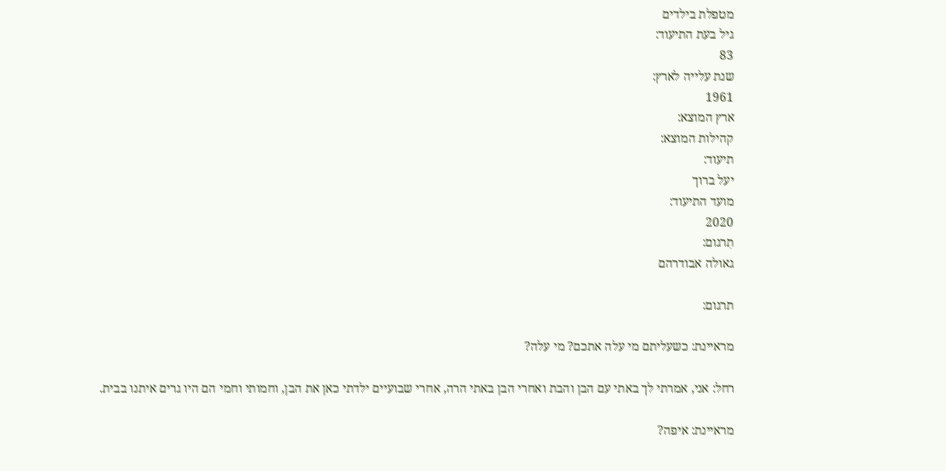מטפלת בילדים
גיל בעת התיעוד:
83
שנת עלייה לארץ:
1961
ארץ המוצא:
קהילות המוצא:
תיעוד:
יעל ברוך
מועד התיעוד:
2020
תִרגום:
גאולה אבודרהם

תרגום:

מראיינת: כשעליתם מי עלה אתכם? מי עלה?

רחל: אני, אמרתי לך באתי עם הבן והבת ואחרי הבן באתי הרה, אחרי שבועיים ילדתי כאן את הבן, וחמותי וחמי הם היו גרים איתנו בבית.

מראיינת: איפה?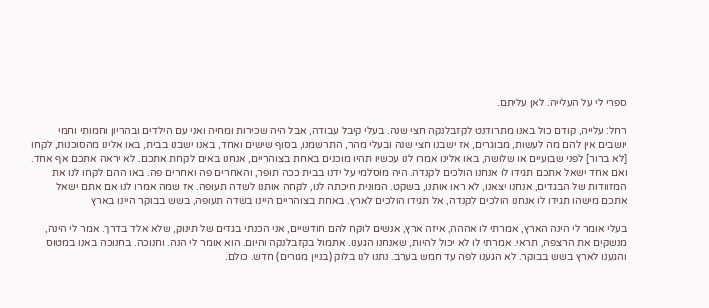ספרי לי על העלייה. לאן עליתם.

רחל: עלייה, קודם כול באנו מתרודנט לקזבלנקה חצי שנה. בעלי קיבל עבודה, אבל היה שכירות ומחיה ואני עם הילדים ובהריון וחמותי וחמי יושבים אין להם מה לעשות, מבוגרים, אז ישבנו חצי שנה ובעלי מהר, התרשמנו, בסוף שישים ואחד, באנו ישבנו בבית, באו אלינו מהסוכנות, לקחו [לא ברור] לפני שבועיים או שלושה, באו אלינו אמרו לנו עכשיו תהיו מוכנים באחת בצוהריים, אנחנו באים לקחת אתכם. לא יראה אתכם אף אחד. ואם אחד ישאל אתכם תגידו לו אנחנו הולכים לקנדה. היה מוסלמי על ידנו בבית ככה תופר, והאחרים פה ואחרים פה. באו ההם לקחו לנו את המזוודות של הבגדים, אנחנו יצאנו, לא ראו אותנו, בשקט. המונית חיכתה לנו, לקחה אותנו לשדה תעופה. אז שמה אמרו לנו אם אתם ישאל אתכם מישהו תגידו לו אנחנו הולכים לקנדה, אל תגידו הולכים לארץ. באחת בצוהריים היינו בשדה תעופה, בשש בבוקר היינו בארץ

בעלי אומר לי הינה הארץ, אמרתי לו אההה, איזה ארץ, אנשים לוקח להם חודשיים, אני הכנתי בגדים של תינוק, שלא אלד בדרך. אמר לי הינה, מנשקים את הרצפה, תראי. אמרתי לו לא יכול להיות, שאנחנו הגענו. אתמול בקזבלנקה והיום. הוא אומר לי הנה. וחנוכה. בחנוכה באנו במטוס והגענו לארץ בשש בבוקר. לא הגענו לפה עד חמש בערב. נתנו לנו בלוק (בניין מגורים) חדש. כולם.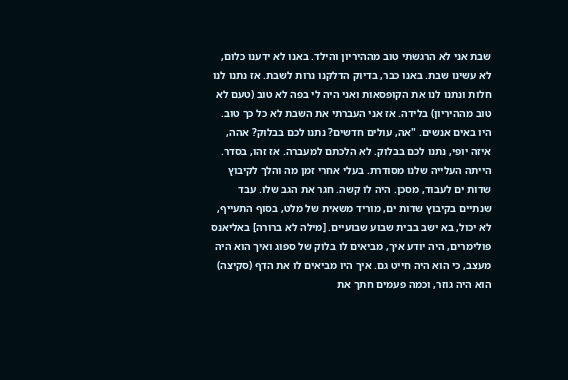שבת אני לא הרגשתי טוב מההיריון והילד. באנו לא ידענו כלום, לא עשינו שבת. באנו כבר, בדיוק הדלקנו נרות לשבת. אז נתנו לנו חלות ונתנו לנו את הקופסאות ואני היה לי בפה לא טוב (טעם לא טוב מההיריון) בלידה. אז אני העברתי את השבת לא כל כך טוב. היו באים אנשים. "אה, עולים חדשים? נתנו לכם בבלוק? אהה, איזה יופי, נתנו לכם בבלוק. לא הלכתם למעברה. אז זהו, בסדר. הייתה העלייה שלנו מסודרת. בעלי אחרי זמן מה והלך לקיבוץ שדות ים לעבוד, מסכן. היה לו קשה. חגר את הגב שלו. עבד שנתיים בקיבוץ שדות ים, מוריד משאית של מלט, בסוף התעייף, לא יכול, בא ישב בבית שבוע שבועיים. [מילה לא ברורה] באליאנס פולימרים, היה יודע איך, מביאים לו בלוק של ספוג ואיך הוא היה מעצב, כי הוא היה חייט גם. איך היו מביאים לו את הדף (סקיצה) הוא היה גוזר, וכמה פעמים חתך את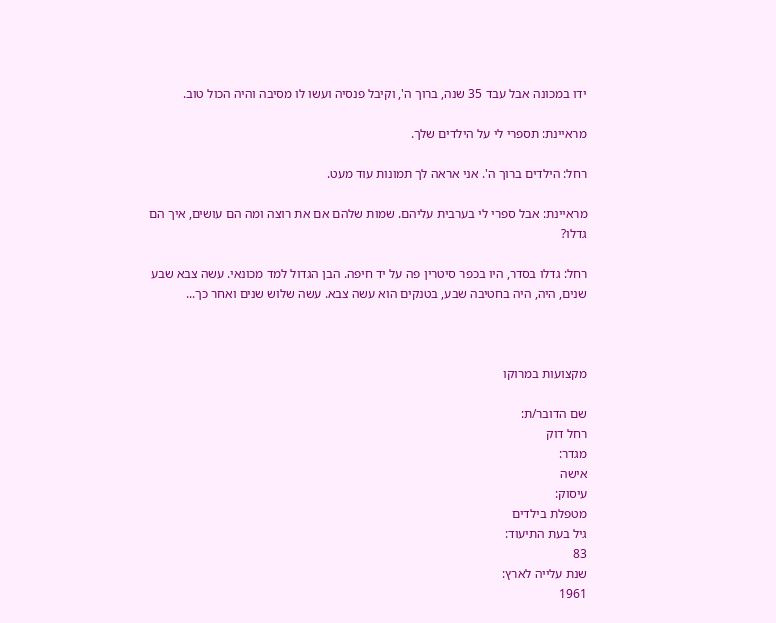ידו במכונה אבל עבד 35 שנה, ברוך ה', וקיבל פנסיה ועשו לו מסיבה והיה הכול טוב.

מראיינת: תספרי לי על הילדים שלך.

רחל: הילדים ברוך ה'. אני אראה לך תמונות עוד מעט.

מראיינת: אבל ספרי לי בערבית עליהם. שמות שלהם אם את רוצה ומה הם עושים, איך הם גדלו?

רחל: גדלו בסדר, היו בכפר סיטרין פה על יד חיפה. הבן הגדול למד מכונאי. עשה צבא שבע שנים, היה, היה בחטיבה שבע, בטנקים הוא עשה צבא. עשה שלוש שנים ואחר כך...



מקצועות במרוקו

שם הדובר/ת:
רחל דוק
מגדר:
אישה
עיסוק:
מטפלת בילדים
גיל בעת התיעוד:
83
שנת עלייה לארץ:
1961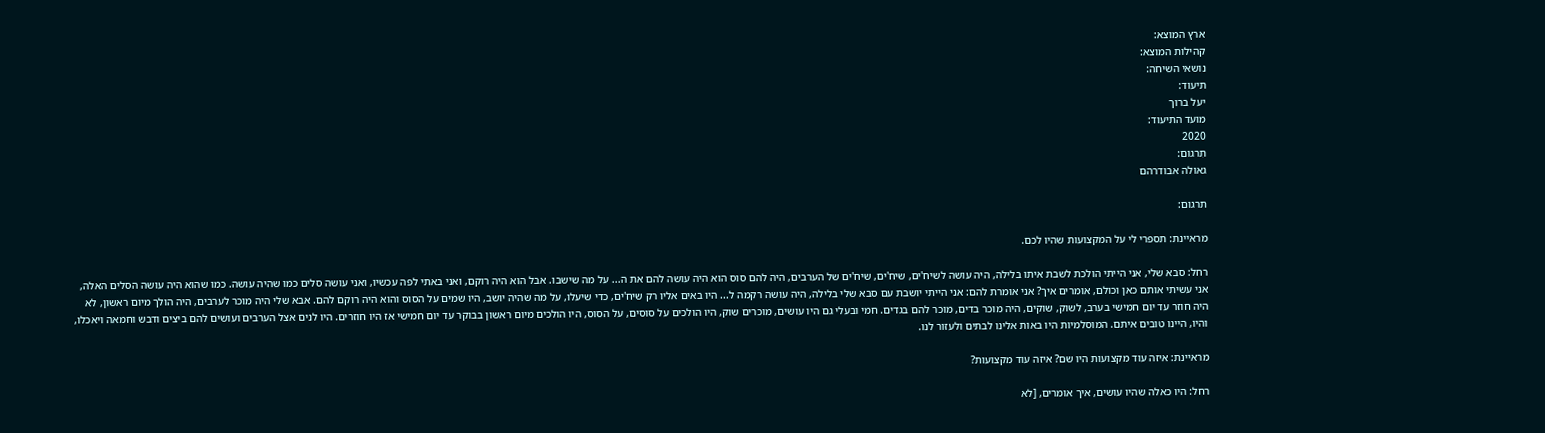ארץ המוצא:
קהילות המוצא:
נושאי השיחה:
תיעוד:
יעל ברוך
מועד התיעוד:
2020
תִרגום:
גאולה אבודרהם

תרגום:

מראיינת: תספרי לי על המקצועות שהיו לכם.

רחל: סבא שלי, אני הייתי הולכת לשבת איתו בלילה, היה עושה לשיח'ים, שיח'ים, שיח'ים של הערבים, היה להם סוס הוא היה עושה להם את ה... על מה שישבו. אבל הוא היה רוקם, ואני באתי לפה עכשיו, ואני עושה סלים כמו שהיה עושה. כמו שהוא היה עושה הסלים האלה, אני עשיתי אותם כאן וכולם, אומרים איך? אני אומרת להם: אני הייתי יושבת עם סבא שלי בלילה, היה עושה רקמה ל... היו באים אליו רק שיח'ים, כדי שיעלו, על מה שהיה יושב, היו שמים על הסוס והוא היה רוקם להם. אבא שלי היה מוכר לערבים, היה הולך מיום ראשון, לא היה חוזר עד יום חמישי בערב, לשוק, שוקים, היה מוכר בדים, מוכר להם בגדים. חמי ובעלי גם היו עושים, מוכרים שוק, היו הולכים על סוסים, על הסוס, היו הולכים מיום ראשון בבוקר עד יום חמישי אז היו חוזרים. היו לנים אצל הערבים ועושים להם ביצים ודבש וחמאה ויאכלו, והיו, היינו טובים איתם. המוסלמיות היו באות אלינו לבתים ולעזור לנו.

מראיינת: איזה עוד מקצועות היו שם? איזה עוד מקצועות?

רחל: היו כאלה שהיו עושים, איך אומרים, [לא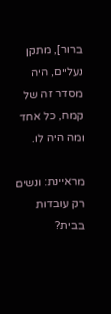ברור], מתקן נעליים, היה מסדר זה של קמח, כל אחד ומה היה לו.

מראיינת: ונשים רק עובדות בבית?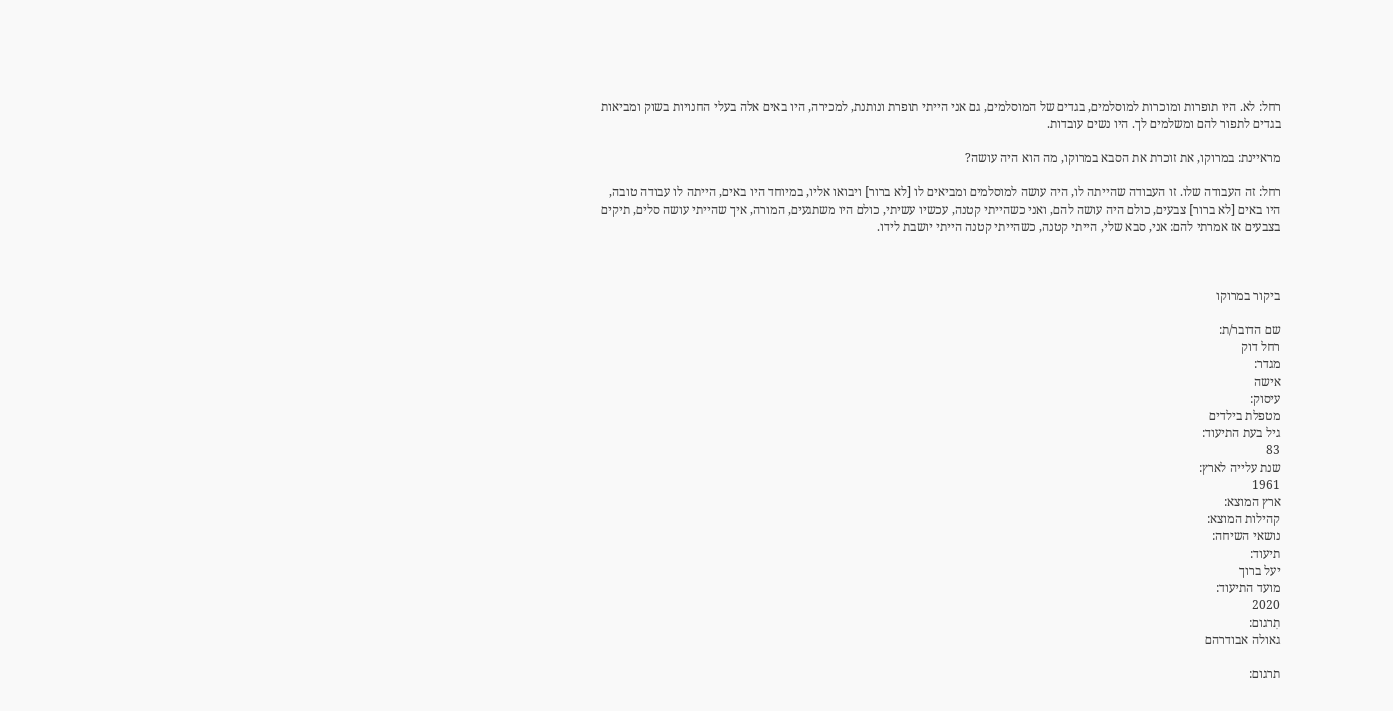רחל: לא. היו תופרות ומוכרות למוסלמים, בגדים של המוסלמים, גם אני הייתי תופרת ונותנת, למכירה, היו באים אלה בעלי החנויות בשוק ומביאות בגדים לתפור להם ומשלמים לך. היו נשים עובדות.

מראיינת: במרוקו, את זוכרת את הסבא במרוקו, מה הוא היה עושה?

רחל: זה העבודה שלו. זו העבודה שהייתה לו, היה עושה למוסלמים ומביאים לו [לא ברור] ויבואו אליו, במיוחד היו באים, הייתה לו עבודה טובה, היו באים [לא ברור] צבעים, כולם היה עושה להם, ואני כשהייתי קטנה, עכשיו עשיתי, כולם היו משתגעים, המורה, איך שהייתי עושה סלים, תיקים בצבעים אז אמרתי להם: אני, סבא שלי, הייתי קטנה, כשהייתי קטנה הייתי יושבת לידו.



ביקור במרוקו

שם הדובר/ת:
רחל דוק
מגדר:
אישה
עיסוק:
מטפלת בילדים
גיל בעת התיעוד:
83
שנת עלייה לארץ:
1961
ארץ המוצא:
קהילות המוצא:
נושאי השיחה:
תיעוד:
יעל ברוך
מועד התיעוד:
2020
תִרגום:
גאולה אבודרהם

תרגום: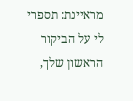מראיינת: תספרי לי על הביקור הראשון שלך,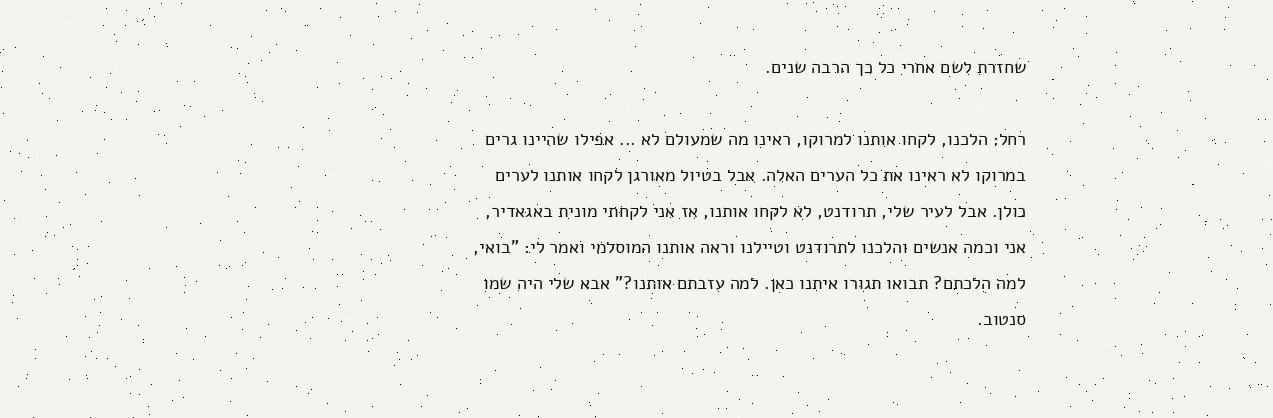שחזרת לשם אחרי כל כך הרבה שנים.

רחל: הלכנו, לקחו אותנו למרוקו, ראינו מה שמעולם לא ... אפילו שהיינו גרים במרוקו לא ראינו את כל הערים האלה. אבל בטיול מאורגן לקחו אותנו לערים כולן. אבל לעיר שלי, תרודנט, לא לקחו אותנו, אז אני לקחתי מונית באגאדיר, אני וכמה אנשים והלכנו לתרודנט וטיילנו וראה אותנו המוסלמי ואמר לי: "בואי, למה הלכתם? תבואו תגורו איתנו כאן. למה עזבתם אותנו?" אבא שלי היה שמו סנטוב.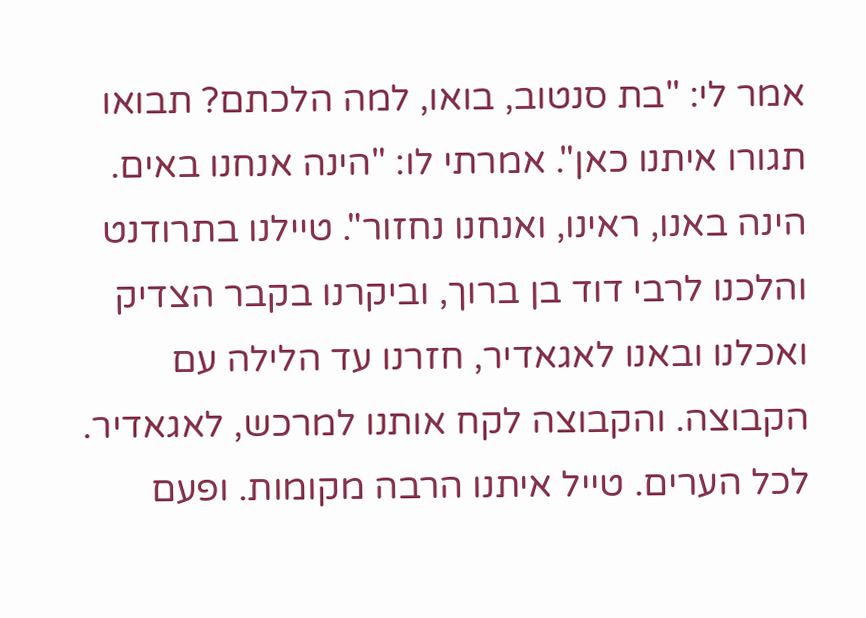אמר לי: "בת סנטוב, בואו, למה הלכתם? תבואו תגורו איתנו כאן". אמרתי לו: "הינה אנחנו באים. הינה באנו, ראינו, ואנחנו נחזור". טיילנו בתרודנט והלכנו לרבי דוד בן ברוך, וביקרנו בקבר הצדיק ואכלנו ובאנו לאגאדיר, חזרנו עד הלילה עם הקבוצה. והקבוצה לקח אותנו למרכש, לאגאדיר. לכל הערים. טייל איתנו הרבה מקומות. ופעם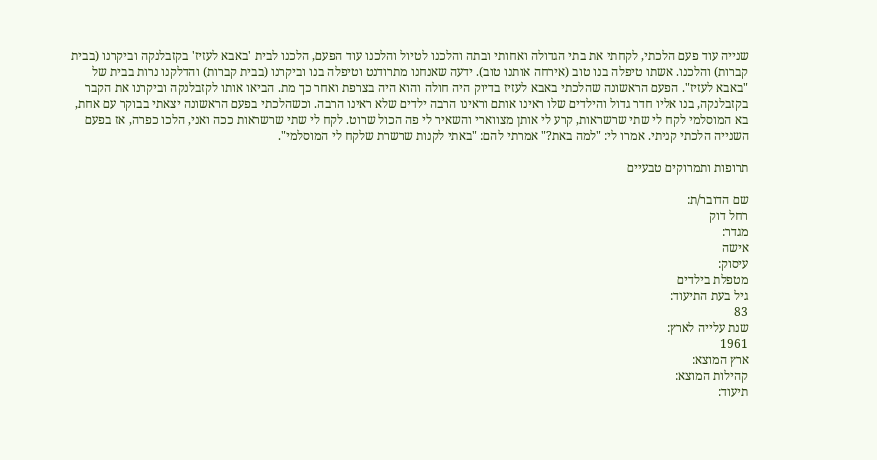שנייה עוד פעם הלכתי, לקחתי את בתי הגדולה ואחותי ובתה והלכנו לטיול והלכנו עוד הפעם, הלכנו לבית 'באבא לעזיז' בקזבלנקה וביקרנו (בבית קברות) והלכנו. אשתו טיפלה בנו טוב (אירחה אותנו טוב). ידעה שאנחנו מתרודנט וטיפלה בנו וביקרנו (בבית קברות) והדלקנו נרות בבית של "באבא לעזיז". הפעם הראשונה שהלכתי באבא לעזיז בדיוק היה חולה והוא היה בצרפת ואחר כך מת. הביאו אותו לקזבלנקה וביקרנו את הקבר בקזבלנקה, בנו אליו חדר גדול והילדים שלו ראינו אותם וראינו הרבה ילדים שלא ראינו הרבה. וכשהלכתי בפעם הראשונה יצאתי בבוקר עם אחת, בא המוסלמי לקח לי שתי שרשראות, קרע לי אותן מצווארי והשאיר לי פה הכול שרוט. לקח לי שתי שרשראות ככה ואני, הלכו כפרה, אז בפעם השנייה הלכתי קניתי. אמרו לי: "למה באת?" אמרתי להם: "באתי לקנות שרשרת שלקח לי המוסלמי".

תרופות ותמרוקים טבעיים

שם הדובר/ת:
רחל דוק
מגדר:
אישה
עיסוק:
מטפלת בילדים
גיל בעת התיעוד:
83
שנת עלייה לארץ:
1961
ארץ המוצא:
קהילות המוצא:
תיעוד: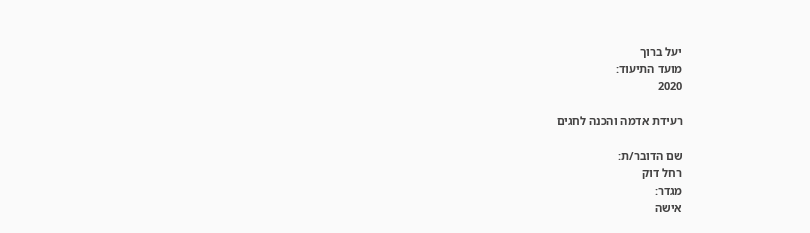יעל ברוך
מועד התיעוד:
2020

רעידת אדמה והכנה לחגים

שם הדובר/ת:
רחל דוק
מגדר:
אישה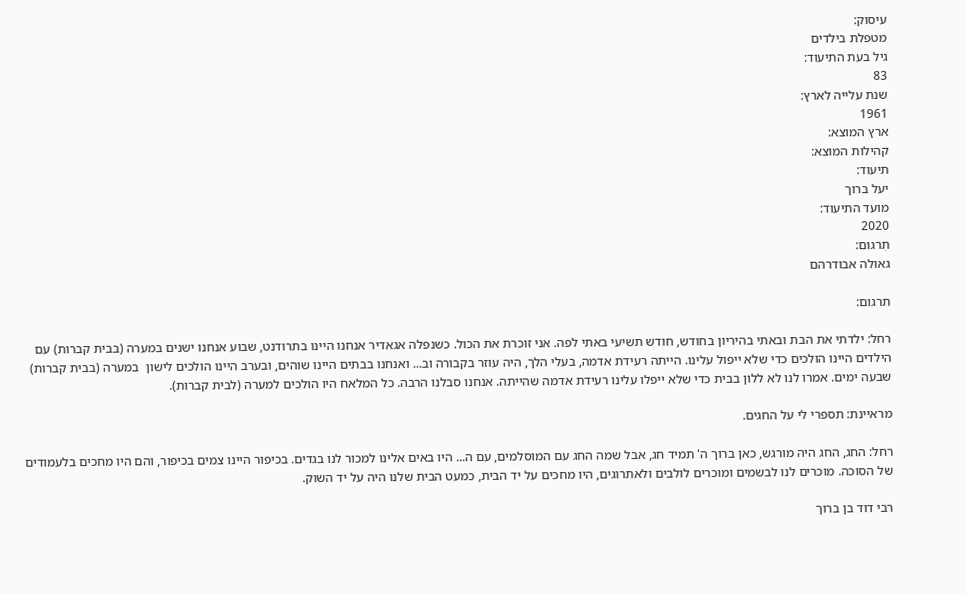עיסוק:
מטפלת בילדים
גיל בעת התיעוד:
83
שנת עלייה לארץ:
1961
ארץ המוצא:
קהילות המוצא:
תיעוד:
יעל ברוך
מועד התיעוד:
2020
תִרגום:
גאולה אבודרהם

תרגום:

רחל: ילדתי את הבת ובאתי בהיריון בחודש, חודש תשיעי באתי לפה. אני זוכרת את הכול. כשנפלה אגאדיר אנחנו היינו בתרודנט, שבוע אנחנו ישנים במערה (בבית קברות) עם הילדים היינו הולכים כדי שלא ייפול עלינו. הייתה רעידת אדמה, בעלי הלך, היה עוזר בקבורה וב... ואנחנו בבתים היינו שוהים, ובערב היינו הולכים לישון  במערה (בבית קברות) שבעה ימים. אמרו לנו לא ללון בבית כדי שלא ייפלו עלינו רעידת אדמה שהייתה. אנחנו סבלנו הרבה. כל המלאח היו הולכים למערה (לבית קברות).

מראיינת: תספרי לי על החגים.

רחל: החג, החג היה מורגש, כאן ברוך ה' תמיד חג, אבל שמה החג עם המוסלמים, עם ה... היו באים אלינו למכור לנו בגדים. בכיפור היינו צמים בכיפור, והם היו מחכים בלעמודים של הסוכה. מוכרים לנו לבשמים ומוכרים לולבים ולאתרוגים, היו מחכים על יד הבית, כמעט הבית שלנו היה על יד השוק.

רבי דוד בן ברוך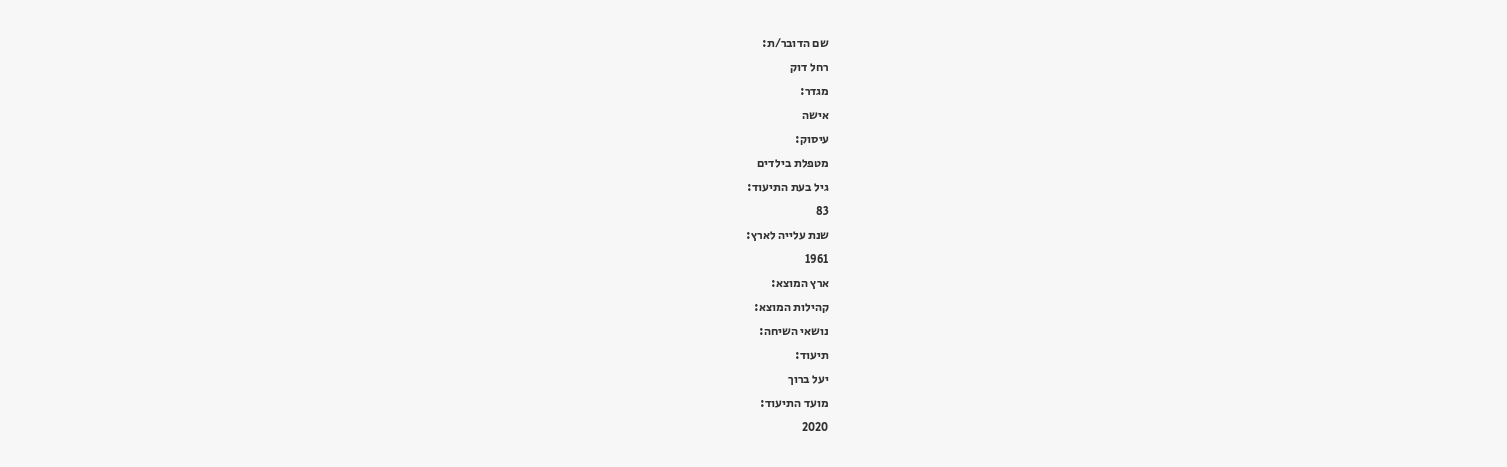שם הדובר/ת:
רחל דוק
מגדר:
אישה
עיסוק:
מטפלת בילדים
גיל בעת התיעוד:
83
שנת עלייה לארץ:
1961
ארץ המוצא:
קהילות המוצא:
נושאי השיחה:
תיעוד:
יעל ברוך
מועד התיעוד:
2020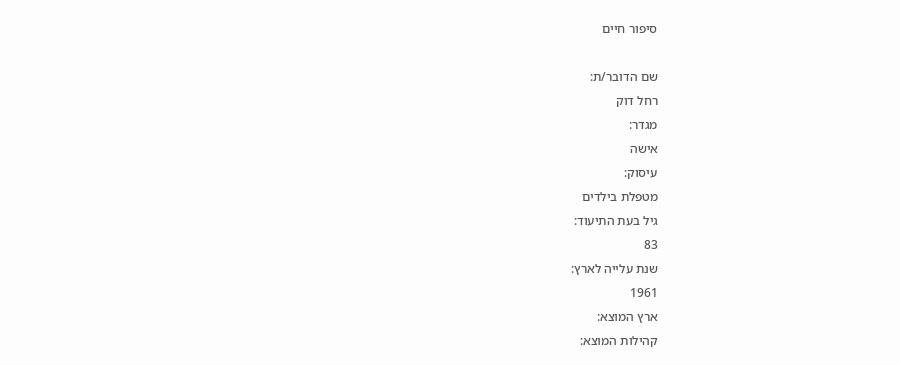סיפור חיים

שם הדובר/ת:
רחל דוק
מגדר:
אישה
עיסוק:
מטפלת בילדים
גיל בעת התיעוד:
83
שנת עלייה לארץ:
1961
ארץ המוצא:
קהילות המוצא: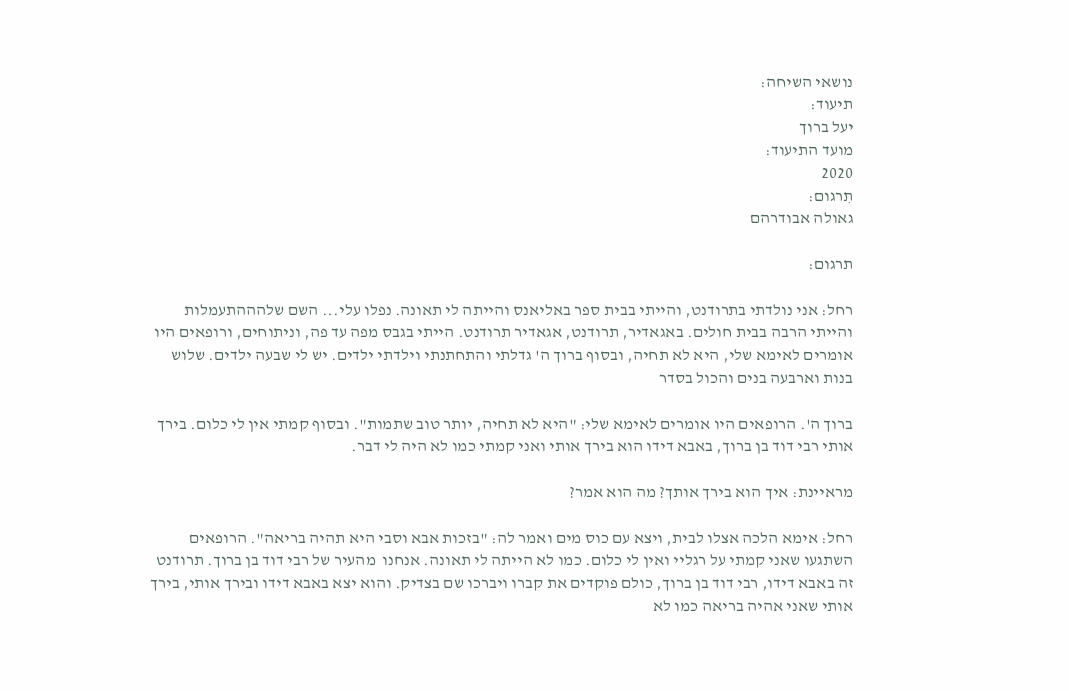נושאי השיחה:
תיעוד:
יעל ברוך
מועד התיעוד:
2020
תִרגום:
גאולה אבודרהם

תרגום:

רחל: אני נולדתי בתרודנט, והייתי בבית ספר באליאנס והייתה לי תאונה. נפלו עלי... השם שלהההתעמלות והייתי הרבה בבית חולים. באגאדיר, תרודנט, אגאדיר תרודנט. הייתי בגבס מפה עד פה, וניתוחים, ורופאים היו אומרים לאימא שלי, היא לא תחיה, ובסוף ברוך ה' גדלתי והתחתנתי וילדתי ילדים. יש לי שבעה ילדים. שלוש בנות וארבעה בנים והכול בסדר

ברוך ה'. הרופאים היו אומרים לאימא שלי: "היא לא תחיה, יותר טוב שתמות". ובסוף קמתי אין לי כלום. בירך אותי רבי דוד בן ברוך, באבא דידו הוא בירך אותי ואני קמתי כמו לא היה לי דבר.

מראיינת: איך הוא בירך אותך? מה הוא אמר?

רחל: אימא הלכה אצלו לבית, ויצא עם כוס מים ואמר לה: "בזכות אבא וסבי היא תהיה בריאה". הרופאים השתגעו שאני קמתי על רגליי ואין לי כלום. כמו לא הייתה לי תאונה. אנחנו  מהעיר של רבי דוד בן ברוך. תרודנט זה באבא דידו, רבי דוד בן ברוך, כולם פוקדים את קברו ויברכו שם בצדיק. והוא יצא באבא דידו ובירך אותי, בירך אותי שאני אהיה בריאה כמו לא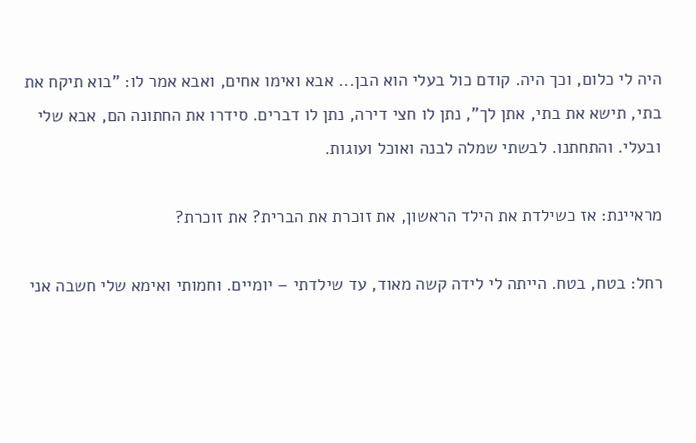היה לי כלום, וכך היה. קודם כול בעלי הוא הבן... אבא ואימו אחים, ואבא אמר לו: "בוא תיקח את בתי, תישא את בתי, אתן לך", נתן לו חצי דירה, נתן לו דברים. סידרו את החתונה הם, אבא שלי ובעלי. והתחתנו. לבשתי שמלה לבנה ואוכל ועוגות.

מראיינת: אז כשילדת את הילד הראשון, את זוכרת את הברית? את זוכרת?

רחל: בטח, בטח. הייתה לי לידה קשה מאוד, עד שילדתי – יומיים. וחמותי ואימא שלי חשבה אני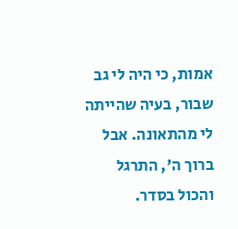אמות, כי היה לי גב שבור, בעיה שהייתה לי מהתאונה. אבל ברוך ה', התרגל והכול בסדר.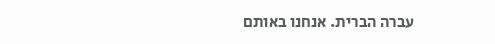עברה הברית. אנחנו באותם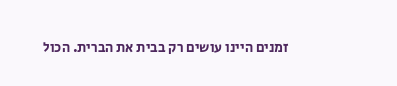זמנים היינו עושים רק בבית את הברית. הכול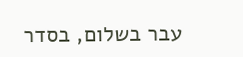עבר בשלום, בסדר